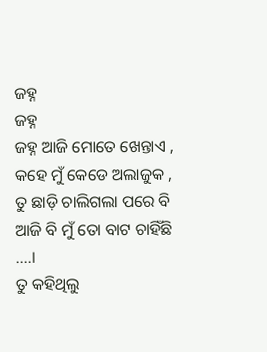ଜହ୍ନ
ଜହ୍ନ
ଜହ୍ନ ଆଜି ମୋତେ ଖେନ୍ତାଏ ,
କହେ ମୁଁ କେଡେ ଅଲାଜୁକ ,
ତୁ ଛାଡ଼ି ଚାଲିଗଲା ପରେ ବି
ଆଜି ବି ମୁଁ ତୋ ବାଟ ଚାହିଁଛି ....।
ତୁ କହିଥିଲୁ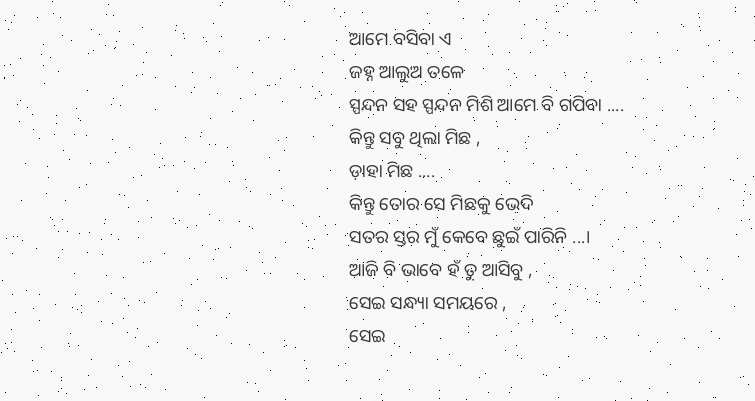ଆମେ ବସିବା ଏ
ଜହ୍ନ ଆଲୁଅ ତଳେ
ସ୍ପନ୍ଦନ ସହ ସ୍ପନ୍ଦନ ମିଶି ଆମେ ବି ଗପିବା ....
କିନ୍ତୁ ସବୁ ଥିଲା ମିଛ ,
ଡ଼ାହା ମିଛ ....
କିନ୍ତୁ ତୋର ସେ ମିଛକୁ ଭେଦି
ସତର ସ୍ତର ମୁଁ କେବେ ଛୁଇଁ ପାରିନି ...।
ଆଜି ବି ଭାବେ ହଁ ତୁ ଆସିବୁ ,
ସେଇ ସନ୍ଧ୍ୟା ସମୟରେ ,
ସେଇ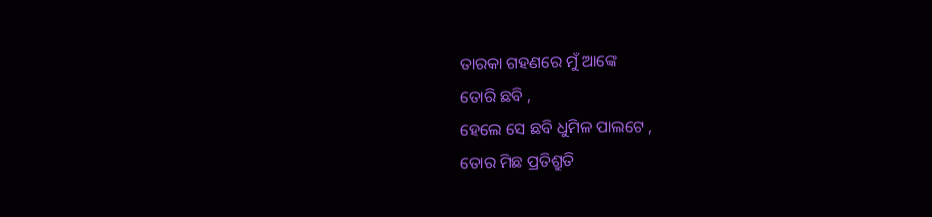ତାରକା ଗହଣରେ ମୁଁ ଆଙ୍କେ
ତୋରି ଛବି ,
ହେଲେ ସେ ଛବି ଧୁମିଳ ପାଲଟେ ,
ତୋର ମିଛ ପ୍ରତିଶ୍ରୁତି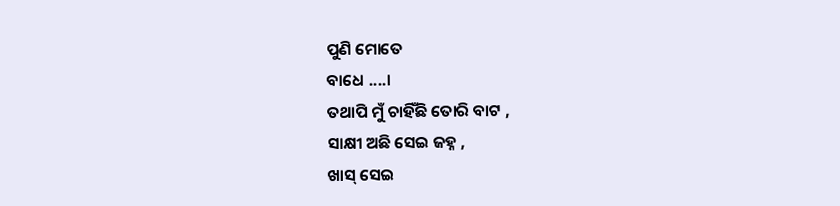ପୁଣି ମୋତେ
ବାଧେ ....।
ତଥାପି ମୁଁ ଚାହିଁଛି ତୋରି ବାଟ ,
ସାକ୍ଷୀ ଅଛି ସେଇ ଜହ୍ନ ,
ଖାସ୍ ସେଇ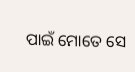ପାଇଁ ମୋତେ ସେ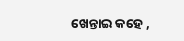ଖେନ୍ତାଇ କହେ ,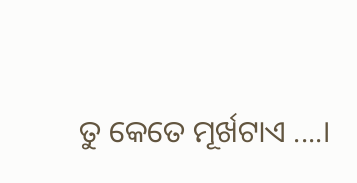ତୁ କେତେ ମୂର୍ଖଟାଏ ....।